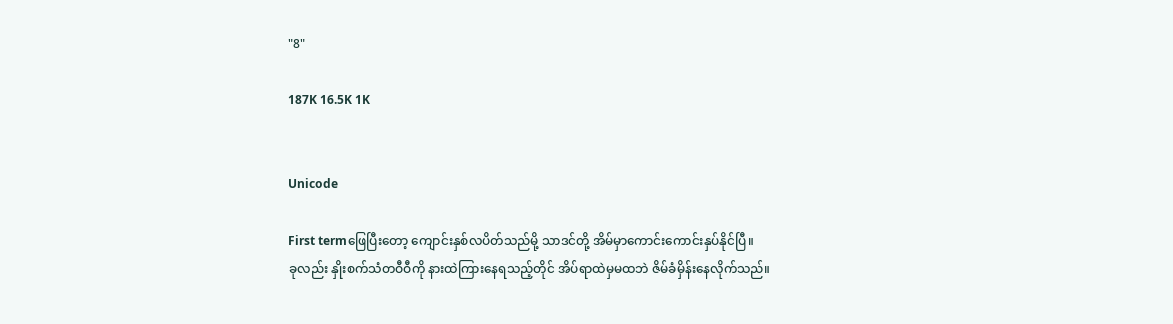"8"

187K 16.5K 1K


Unicode

First termဖြေပြီးတော့ ကျောင်းနှစ်လပိတ်သည်မို့ သာဒင်တို့ အိမ်မှာကောင်းကောင်းနှပ်နိုင်ပြီ။
ခုလည်း နှိုးစက်သံတဝီဝီကို နားထဲကြားနေရသည့်တိုင် အိပ်ရာထဲမှမထဘဲ ဇိမ်ခံမှိန်းနေလိုက်သည်။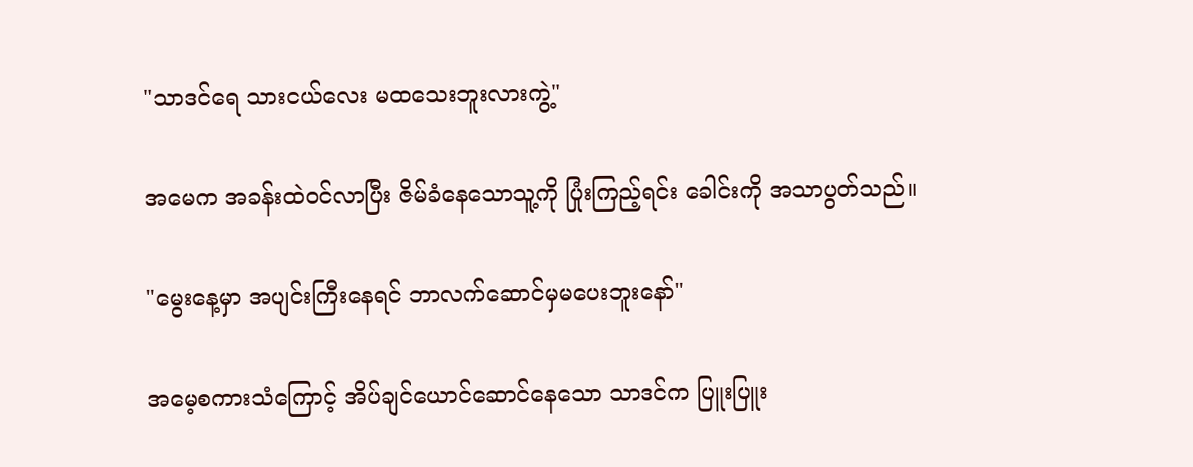"သာဒင်ရေ သားငယ်လေး မထသေးဘူးလားကွဲ့"

အမေက အခန်းထဲဝင်လာပြီး ဇိမ်ခံနေသောသူ့ကို ပြုံးကြည့်ရင်း ခေါင်းကို အသာပွတ်သည်။

"မွေးနေ့မှာ အပျင်းကြီးနေရင် ဘာလက်ဆောင်မှမပေးဘူးနော်"

အမေ့စကားသံကြောင့် အိပ်ချင်ယောင်ဆောင်နေသော သာဒင်က ပြူးပြူး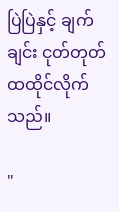ပြဲပြဲနှင့် ချက်ချင်း ငုတ်တုတ်ထထိုင်လိုက်သည်။

"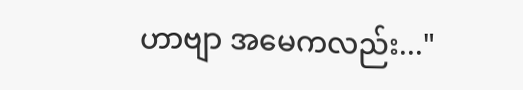ဟာဗျာ အမေကလည်း..."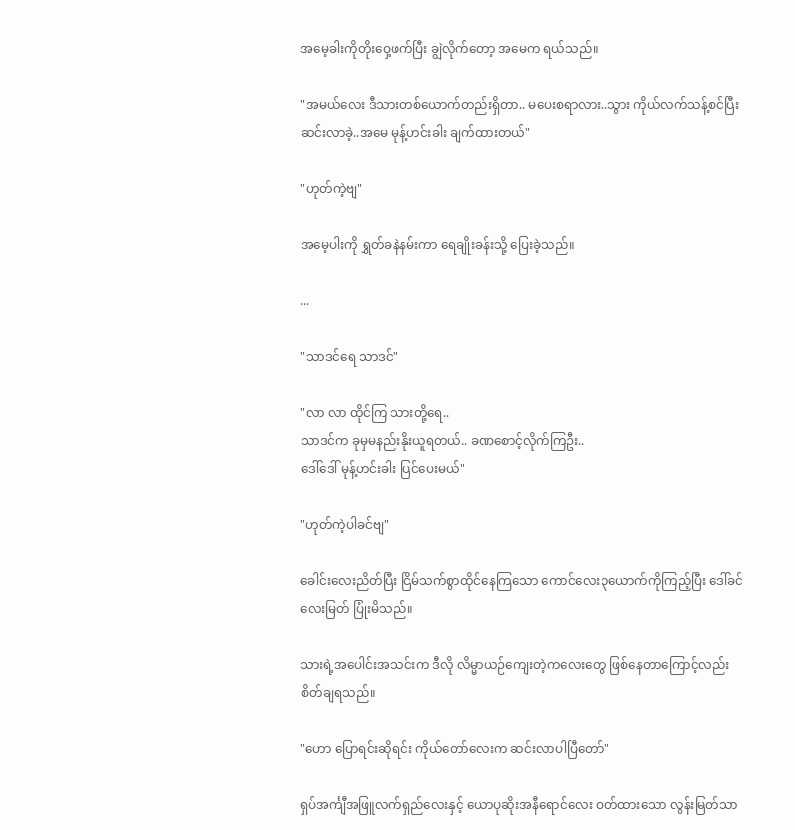အမေ့ခါးကိုတိုး‌ဝှေ့ဖက်ပြီး ချွဲလိုက်တော့ အမေက ရယ်သည်။

"အမယ်လေး ဒီသားတစ်ယောက်တည်းရှိတာ.. မပေးစရာလား..သွား ကိုယ်လက်သန့်စင်ပြီး ဆင်းလာခဲ့..အမေ မုန့်ဟင်းခါး ချက်ထားတယ်"

"ဟုတ်ကဲ့ဗျ"

အမေ့ပါးကို ရွှတ်ခနဲနမ်းကာ ရေချိုးခန်းသို့ ပြေးခဲ့သည်။

...

"သာဒင်ရေ သာဒင်"

"လာ လာ ထိုင်ကြ သားတို့ရေ..
သာဒင်က ခုမှမနည်းနိုးယူရတယ်.. ခဏစောင့်လိုက်ကြဦး..
ဒေါ်ဒေါ် မုန့်ဟင်းခါး ပြင်ပေးမယ်"

"ဟုတ်ကဲ့ပါခင်ဗျ"

ခေါင်းလေးညိတ်ပြီး ငြိမ်သက်စွာထိုင်နေကြသော ကောင်လေး၃ယောက်ကိုကြည့်ပြီး ဒေါ်ခင်လေးမြတ် ပြုံးမိသည်။

သားရဲ့အပေါင်းအသင်းက ဒီလို လိမ္မာယဉ်ကျေးတဲ့ကလေးတွေ ဖြစ်နေတာကြောင့်လည်း စိတ်ချရသည်။

"ဟော ပြောရင်းဆိုရင်း ကိုယ်တော်လေးက ဆင်းလာပါပြီတော်"

ရှပ်အင်္ကျီအဖြူလက်ရှည်လေးနှင့် ယောပုဆိုးအနီရောင်လေး ဝတ်ထားသော လွန်းမြတ်သာ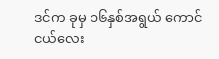ဒင်က ခုမှ ၁၆နှစ်အရွယ် ကောင်ငယ်လေး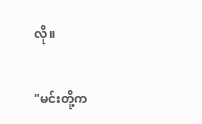လို။

"မင်းတို့က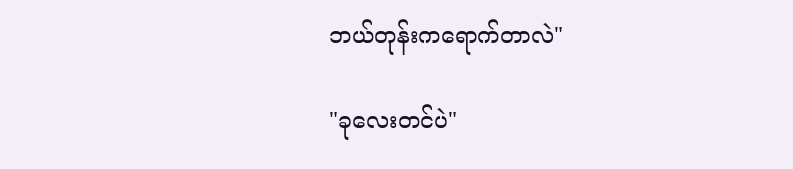ဘယ်တုန်းကရောက်တာလဲ"

"ခုလေးတင်ပဲ"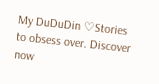My DuDuDin ♡Stories to obsess over. Discover now